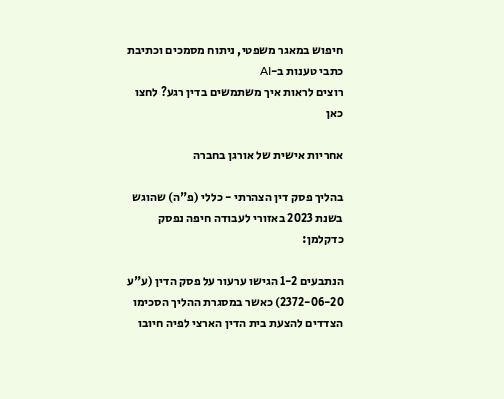חיפוש במאגר משפטי, ניתוח מסמכים וכתיבת כתבי טענות ב-AI
רוצים לראות איך משתמשים בדין רגע? לחצו כאן

אחריות אישית של אורגן בחברה

בהליך פסק דין הצהרתי - כללי (פ"ה) שהוגש בשנת 2023 באזורי לעבודה חיפה נפסק כדקלמן:

הנתבעים 1-2 הגישו ערעור על פסק הדין (ע"ע 2372-06-20) כאשר במסגרת ההליך הסכימו הצדדים להצעת בית הדין הארצי לפיה חיובו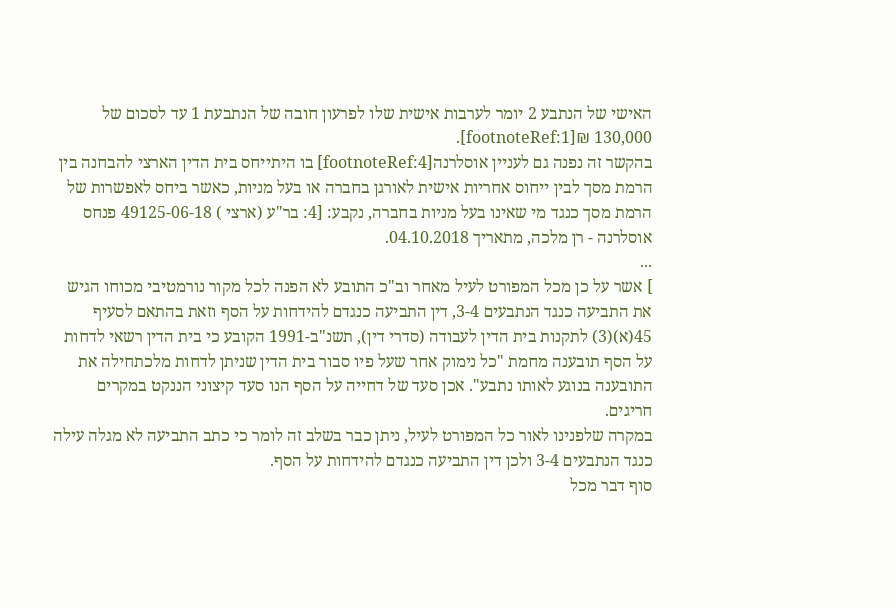האישי של הנתבע 2 יומר לערבות אישית שלו לפרעון חובה של הנתבעת 1 עד לסכום של 130,000 ₪[footnoteRef:1].
בהקשר זה נפנה גם לעניין אוסלרנה[footnoteRef:4] בו היתייחס בית הדין הארצי להבחנה בין הרמת מסך לבין ייחוס אחריות אישית לאורגן בחברה או בעל מניות, כאשר ביחס לאפשרות של הרמת מסך כנגד מי שאינו בעל מניות בחברה, נקבע: [4: בר"ע (ארצי ) 49125-06-18 פנחס אוסלרנה - רן מלכה, מתאריך 04.10.2018.
...
] אשר על כן מכל המפורט לעיל מאחר וב"כ התובע לא הפנה לכל מקור נורמטיבי מכוחו הגיש את התביעה כנגד הנתבעים 3-4, דין התביעה כנגדם להידחות על הסף וזאת בהתאם לסעיף 45(א)(3) לתקנות בית הדין לעבודה (סדרי דין), תשנ"ב-1991 הקובע כי בית הדין רשאי לדחות על הסף תובענה מחמת "כל נימוק אחר שעל פיו סבור בית הדין שניתן לדחות מלכתחילה את התובענה בנוגע לאותו נתבע". אכן סעד של דחייה על הסף הנו סעד קיצוני הננקט במקרים חריגים.
במקרה שלפנינו לאור כל המפורט לעיל, ניתן כבר בשלב זה לומר כי כתב התביעה לא מגלה עילה כנגד הנתבעים 3-4 ולכן דין התביעה כנגדם להידחות על הסף.
סוף דבר מכל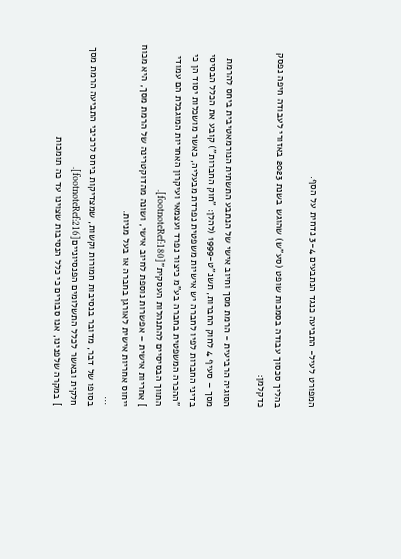המפורט לעיל- התביעה כנגד הנתבעים 3-4 נדחית על הסף.

בהליך סכסוך עבודה בסמכות שופט (סע"ש) שהוגש בשנת 2023 באזורי לעבודה חיפה נפסק כדקלמן:

הסוגיה הרביעית - הרמת מסך וחיוב אישי של הנתבע התשתית הנורמאטיבית ביחס להרמת מסך – סעיף 4 לחוק החברות, תשנ"ט-1999 (להלן: "חוק החברות") קובע את הכלל הבסיסי בדיני החברות לפיו לחברה יש אישיות משפטית נפרדת מבעליה, כאשר מושכלות יסוד הן כי "ההכרה המשפטית בחברה בע"מ כיצור נפרד ועצמאי ועיקרון האחריות המוגבלת הם עמודי התווך הבסיסיים להתנהלות העסקית"[footnoteRef:180].
] אחריות אישית – אפשרות נוספת לחיוב אישי, ושונה מהדוקטרינה של הרמת מסך, היא מכוח ייחוס אחריות אישית לאורגן בחברה או בעל מניות.
...
בסופו של דבר, מדובר בנסיבות חמורות וקשות, שמצדיקות ביחס לרכיבי התביעה הרמת מסך חלקית ובאשר לכלל התשלומים הפנסיוניים[footnoteRef:216].
] במקרה שלפנינו, אנו סבורים כי כלל הנסיבות שצוינו עד כה תומכות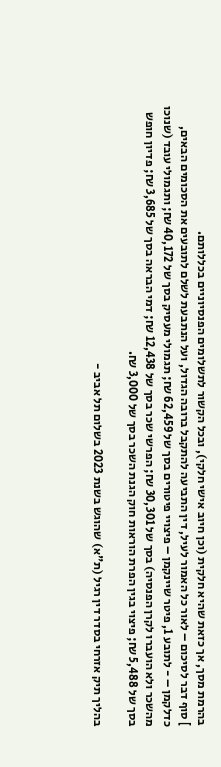בהרמת מסך, אך כזאת שהיא חלקית (וכן חיוב אישי חלקי), ובכל הקשור לתשלומים הפנסיוניים בכללותם.
] סוף דבר לסיכום – לאור כל האמור לעיל, דין התביעה להתקבל ברובה הגדול, ועל הנתבעת לשלם לתובעים את הסכומים הבאים, כדלקמן – - לתובע 1, פיטר שיינקמן – פיצויי פיטורים בסך של 62,459 ₪; תגמולי מעסיק בסך של 40,172 ₪; ותגמולי עובד (שנוכו מהשכר ולא הועברו לקרן הפנסיה) בסך של 30,301 ₪; הפרשי שכר בסך של 12,438 ₪; דמי הבראה בסך של 3,685 ₪; פדיון חופש בסך של 5,488 ₪; פיצוי בגין הפרת הוראות חוק הגנת השכר בסך של 3,000 ₪.

בהליך תיק אזרחי בסדר דין רגיל (ת"א) שהוגש בשנת 2023 בשלום תל אביב -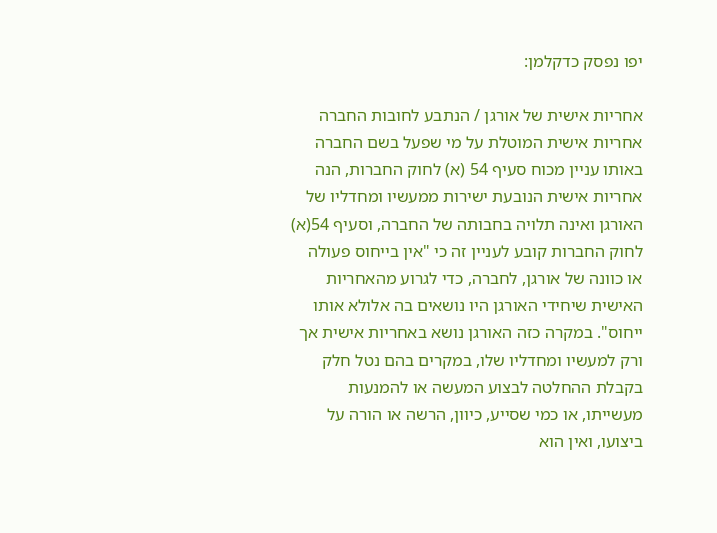יפו נפסק כדקלמן:

אחריות אישית של אורגן / הנתבע לחובות החברה אחריות אישית המוטלת על מי שפעל בשם החברה באותו עניין מכוח סעיף 54 (א) לחוק החברות, הנה אחריות אישית הנובעת ישירות ממעשיו ומחדליו של האורגן ואינה תלויה בחבותה של החברה, וסעיף 54(א) לחוק החברות קובע לעניין זה כי "אין בייחוס פעולה או כוונה של אורגן, לחברה, כדי לגרוע מהאחריות האישית שיחידי האורגן היו נושאים בה אלולא אותו ייחוס". במקרה כזה האורגן נושא באחריות אישית אך ורק למעשיו ומחדליו שלו, במקרים בהם נטל חלק בקבלת ההחלטה לבצוע המעשה או להמנעות מעשייתו, או כמי שסייע, כיוון, הרשה או הורה על ביצועו, ואין הוא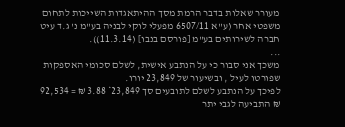מעורר שאלות בדבר הרמת מסך ההיתאגדות השייכות לתחום משפטי אחר (ע"א 6507/11 מפעלי לוקי לבניה בע"מ נ' ג.ד עיט חברה לשירותים בע"מ [פורסם בנבו] (11.3.14)).
...
משכך אני סבור כי על הנתבע אישית, לשלם סכומי האספקות שפורטו לעיל , ובשיעור של 23,849 יורו.
לפיכך על הנתבע לשלם לתובעים סך 23,849* 3.88 ₪ = 92,534 ₪ התביעה לגבי יתר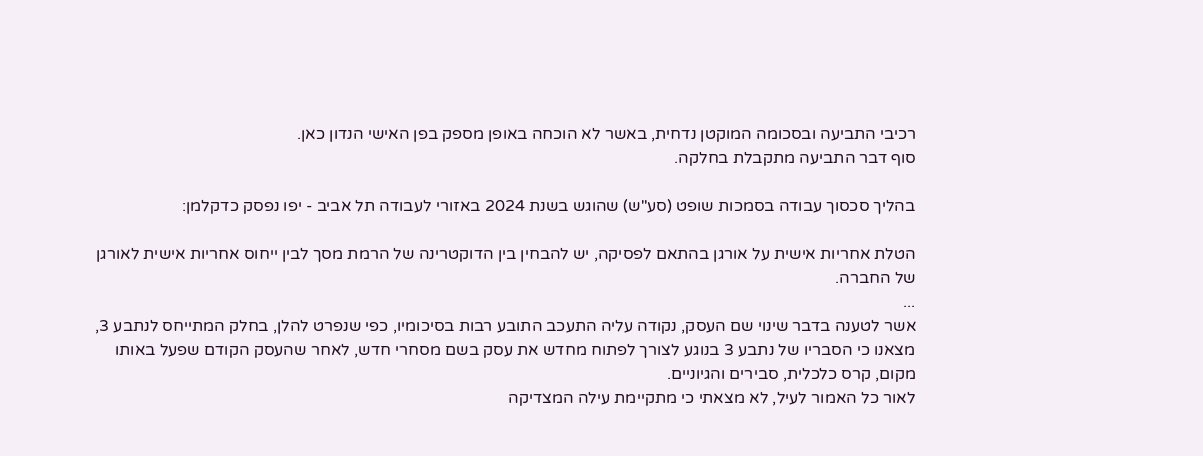רכיבי התביעה ובסכומה המוקטן נדחית, באשר לא הוכחה באופן מספק בפן האישי הנדון כאן.
סוף דבר התביעה מתקבלת בחלקה.

בהליך סכסוך עבודה בסמכות שופט (סע"ש) שהוגש בשנת 2024 באזורי לעבודה תל אביב - יפו נפסק כדקלמן:

הטלת אחריות אישית על אורגן בהתאם לפסיקה, יש להבחין בין הדוקטרינה של הרמת מסך לבין ייחוס אחריות אישית לאורגן של החברה.
...
אשר לטענה בדבר שינוי שם העסק, נקודה עליה התעכב התובע רבות בסיכומיו, כפי שנפרט להלן, בחלק המתייחס לנתבע 3, מצאנו כי הסבריו של נתבע 3 בנוגע לצורך לפתוח מחדש את עסק בשם מסחרי חדש, לאחר שהעסק הקודם שפעל באותו מקום, קרס כלכלית, סבירים והגיוניים.
לאור כל האמור לעיל, לא מצאתי כי מתקיימת עילה המצדיקה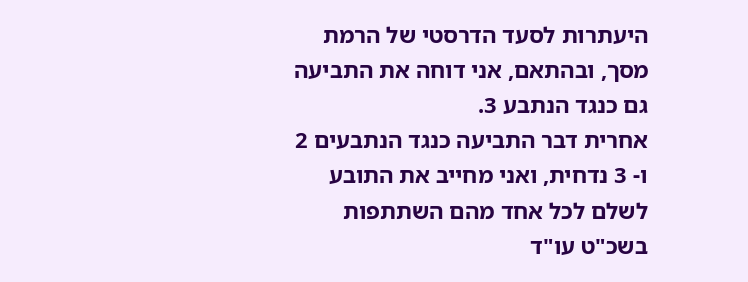היעתרות לסעד הדרסטי של הרמת מסך, ובהתאם, אני דוחה את התביעה גם כנגד הנתבע 3.
אחרית דבר התביעה כנגד הנתבעים 2 ו- 3 נדחית, ואני מחייב את התובע לשלם לכל אחד מהם השתתפות בשכ"ט עו"ד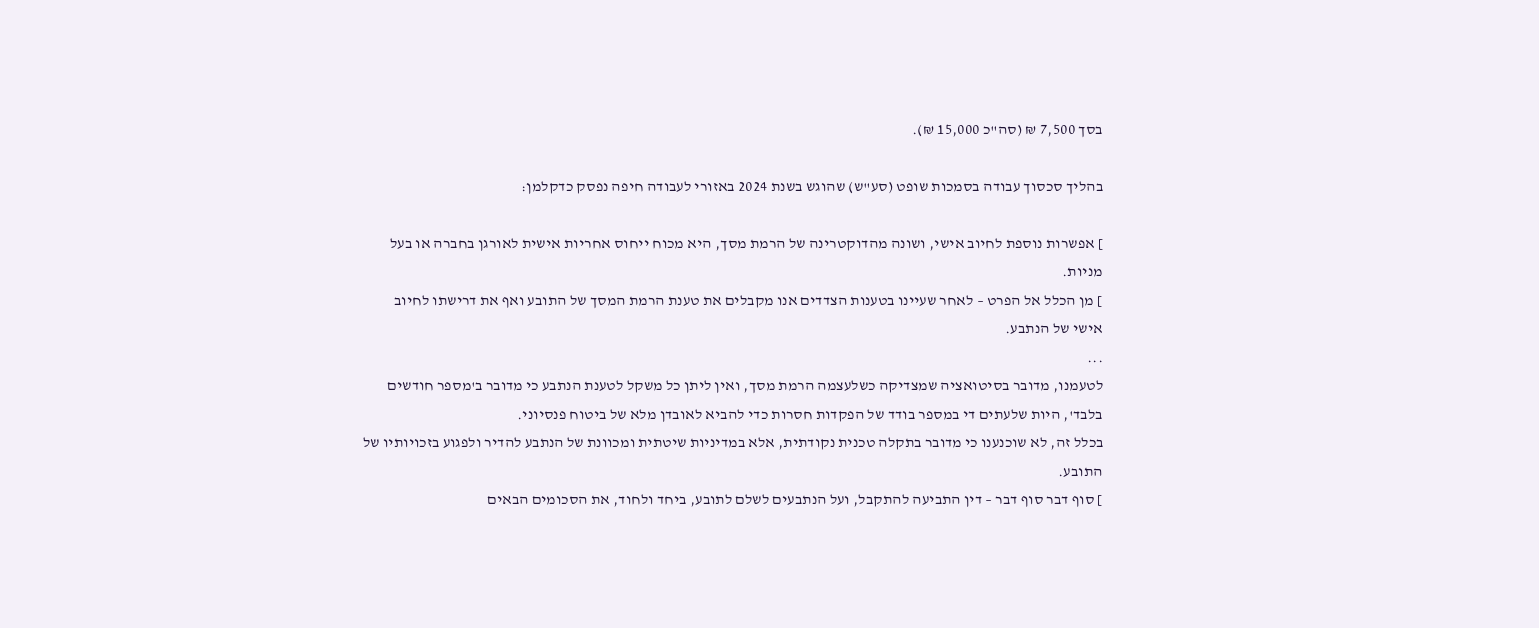בסך 7,500 ₪ (סה"כ 15,000 ₪).

בהליך סכסוך עבודה בסמכות שופט (סע"ש) שהוגש בשנת 2024 באזורי לעבודה חיפה נפסק כדקלמן:

] אפשרות נוספת לחיוב אישי, ושונה מהדוקטרינה של הרמת מסך, היא מכוח ייחוס אחריות אישית לאורגן בחברה או בעל מניות.
] מן הכלל אל הפרט – לאחר שעיינו בטענות הצדדים אנו מקבלים את טענת הרמת המסך של התובע ואף את דרישתו לחיוב אישי של הנתבע.
...
לטעמנו, מדובר בסיטואציה שמצדיקה כשלעצמה הרמת מסך, ואין ליתן כל משקל לטענת הנתבע כי מדובר ב'מספר חודשים בלבד', היות שלעתים די במספר בודד של הפקדות חסרות כדי להביא לאובדן מלא של ביטוח פנסיוני.
בכלל זה, לא שוכנענו כי מדובר בתקלה טכנית נקודתית, אלא במדיניות שיטתית ומכוונת של הנתבע להדיר ולפגוע בזכויותיו של התובע.
] סוף דבר סוף דבר – דין התביעה להתקבל, ועל הנתבעים לשלם לתובע, ביחד ולחוד, את הסכומים הבאים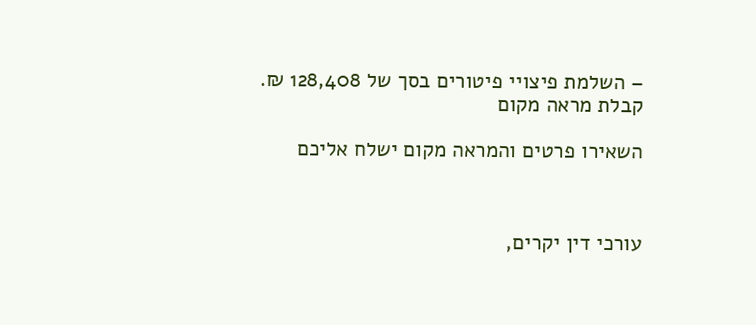– השלמת פיצויי פיטורים בסך של 128,408 ₪.
קבלת מראה מקום

השאירו פרטים והמראה מקום ישלח אליכם



עורכי דין יקרים,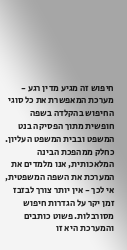חיפוש זה מגיע מדין רגע - מערכת המאפשרת את כל סוגי החיפוש בהקלדה בשפה חופשית מתוך הפסיקה בנט המשפט ובבית המשפט העליון. כחלק ממהפכת הבינה המלאכותית, אנו מלמדים את המערכת את השפה המשפטית, אי לכך - אין יותר צורך לבזבז זמן יקר על הגדרות חיפוש מסורבלות. פשוט כותבים והמערכת היא זו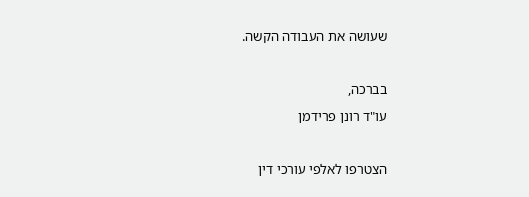שעושה את העבודה הקשה.

בברכה,
עו"ד רונן פרידמן

הצטרפו לאלפי עורכי דין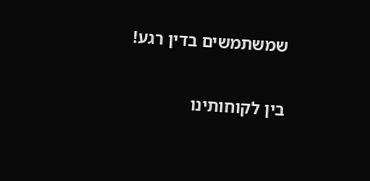שמשתמשים בדין רגע!

בין לקוחותינו